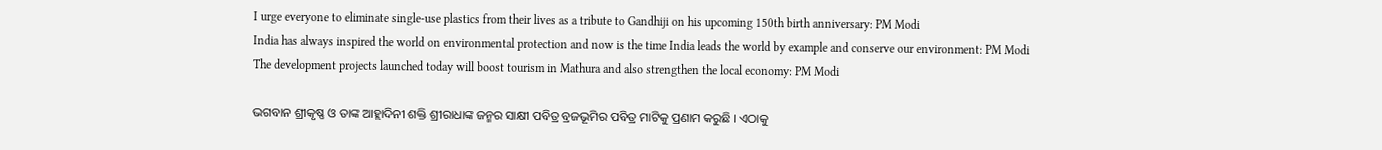I urge everyone to eliminate single-use plastics from their lives as a tribute to Gandhiji on his upcoming 150th birth anniversary: PM Modi
India has always inspired the world on environmental protection and now is the time India leads the world by example and conserve our environment: PM Modi
The development projects launched today will boost tourism in Mathura and also strengthen the local economy: PM Modi

ଭଗବାନ ଶ୍ରୀକୃଷ୍ଣ ଓ ତାଙ୍କ ଆହ୍ଲାଦିନୀ ଶକ୍ତି ଶ୍ରୀରାଧାଙ୍କ ଜନ୍ମର ସାକ୍ଷୀ ପବିତ୍ର ବ୍ରଜଭୂମିର ପବିତ୍ର ମାଟିକୁ ପ୍ରଣାମ କରୁଛି । ଏଠାକୁ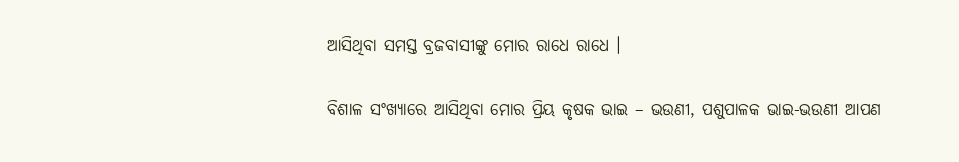ଆସିଥିବା ସମସ୍ତ ବ୍ରଜବାସୀଙ୍କୁ ମୋର ରାଧେ ରାଧେ ।

ବିଶାଳ ସଂଖ୍ୟାରେ ଆସିଥିବା ମୋର ପ୍ରିୟ କୃଷକ ଭାଇ – ଭଉଣୀ, ପଶୁପାଳକ ଭାଇ-ଭଉଣୀ ଆପଣ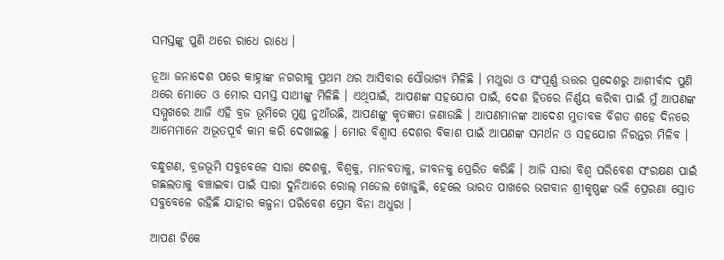ସମସ୍ତଙ୍କୁ ପୁଣି ଥରେ ରାଧେ ରାଧେ ।

ନୂଆ ଜନାଦେଶ ପରେ କାହ୍ନାଙ୍କ ନଗରୀକୁ ପ୍ରଥମ ଥର ଆସିବାର ସୌଭାଗ୍ୟ ମିଳିଛି । ମଥୁରା ଓ ସଂପୂର୍ଣ୍ଣ ଉତ୍ତର ପ୍ରଦେଶରୁ ଆଶୀର୍ବାଦ ପୁଣି ଥରେ ମୋତେ ଓ ମୋର ସମସ୍ତ ସାଥୀଙ୍କୁ ମିଳିଛି । ଏଥିପାଇଁ, ଆପଣଙ୍କ ସହଯୋଗ ପାଇଁ, ଦେଶ ହିତରେ ନିର୍ଣ୍ଣୟ କରିବା ପାଇଁ ମୁଁ ଆପଣଙ୍କ ସମ୍ମୁଖରେ ଆଜି ଏହି ବ୍ରଜ ଭୂମିରେ ମୁଣ୍ଡ ନୁଆଁଉଛି, ଆପଣଙ୍କୁ କୃତଜ୍ଞତା ଜଣାଉଛି । ଆପଣମାନଙ୍କ ଆଦେଶ ମୁତାବକ ବିଗତ ଶହେ ଦିନରେ ଆମେମାନେ ଅଭୂତପୂର୍ବ କାମ କରି ଦେଖାଇଛୁ । ମୋର ବିଶ୍ୱାସ ଦେଶର ବିକାଶ ପାଇଁ ଆପଣଙ୍କ ସମର୍ଥନ ଓ ସହଯୋଗ ନିରନ୍ତର ମିଳିବ ।

ବନ୍ଧୁଗଣ, ବ୍ରଜଭୂମି ସବୁବେଳେ ସାରା ଦେଶକୁ, ବିଶ୍ୱକୁ, ମାନବତାକୁ, ଜୀବନକୁ ପ୍ରେରିତ କରିଛି । ଆଜି ସାରା ବିଶ୍ୱ ପରିବେଶ ସଂରକ୍ଷଣ ପାଇଁ ଗଛଲତାକୁ ବଞ୍ଚାଇବା ପାଇଁ ସାରା ଦୁନିଆରେ ରୋଲ୍ ମଡେଲ ଖୋଜୁଛି, ହେଲେ ଭାରତ ପାଖରେ ଭଗବାନ ଶ୍ରୀକୃଷ୍ଣଙ୍କ ଭଳି ପ୍ରେରଣା ସ୍ରୋତ ସବୁବେଳେ ରହିଛି ଯାହାର କଳ୍ପନା ପରିବେଶ ପ୍ରେମ ବିନା ଅଧୁରା ।

ଆପଣ ଟିକେ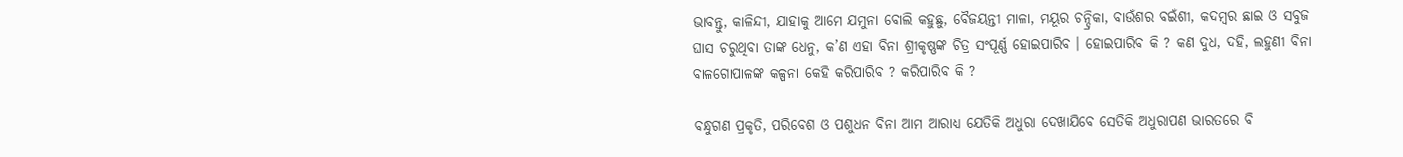ଭାବନ୍ତୁ, କାଳିନ୍ଦୀ, ଯାହାକୁ ଆମେ ଯମୁନା ବୋଲି କହୁଛୁ, ବୈଜୟନ୍ତୀ ମାଳା, ମୟୂର ଚନ୍ଦ୍ରିକା, ବାଉଁଶର ବଇଁଶୀ, କଦମ୍ବର ଛାଇ ଓ ସବୁଜ ଘାସ ଚରୁଥିବା ତାଙ୍କ ଧେନୁ, କ’ଣ ଏହା ବିନା ଶ୍ରୀକୃଷ୍ଣଙ୍କ ଚିତ୍ର ସଂପୂର୍ଣ୍ଣ ହୋଇପାରିବ । ହୋଇପାରିବ କି ? କଣ ଦୁଧ, ଦହି, ଲହୁଣୀ ବିନା ବାଳଗୋପାଳଙ୍କ କଳ୍ପନା କେହି କରିପାରିବ ? କରିପାରିବ କି ?

ବନ୍ଧୁଗଣ ପ୍ରକୃତି, ପରିବେଶ ଓ ପଶୁଧନ ବିନା ଆମ ଆରାଧ୍ୟ ଯେତିକି ଅଧୁରା ଦେଖାଯିବେ ସେତିକି ଅଧୁରାପଣ ଭାରତରେ ବି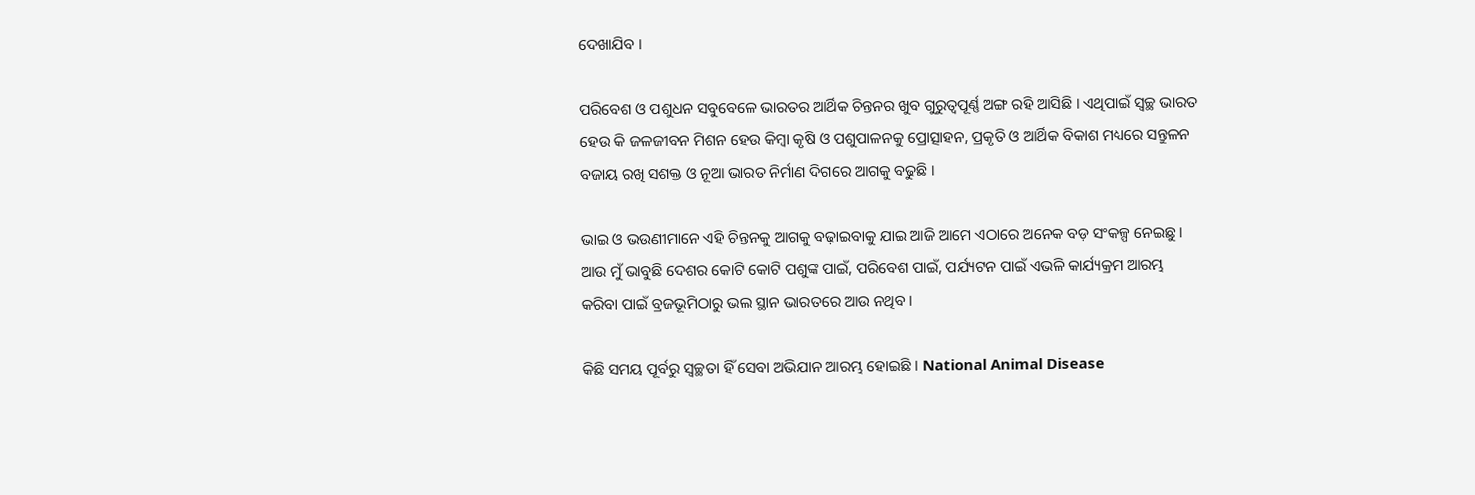ଦେଖାଯିବ ।

ପରିବେଶ ଓ ପଶୁଧନ ସବୁବେଳେ ଭାରତର ଆର୍ଥିକ ଚିନ୍ତନର ଖୁବ ଗୁରୁତ୍ୱପୂର୍ଣ୍ଣ ଅଙ୍ଗ ରହି ଆସିଛି । ଏଥିପାଇଁ ସ୍ୱଚ୍ଛ ଭାରତ ହେଉ କି ଜଳଜୀବନ ମିଶନ ହେଉ କିମ୍ବା କୃଷି ଓ ପଶୁପାଳନକୁ ପ୍ରୋତ୍ସାହନ, ପ୍ରକୃତି ଓ ଆର୍ଥିକ ବିକାଶ ମଧ୍ୟରେ ସନ୍ତୁଳନ ବଜାୟ ରଖି ସଶକ୍ତ ଓ ନୂଆ ଭାରତ ନିର୍ମାଣ ଦିଗରେ ଆଗକୁ ବଢୁଛି ।

ଭାଇ ଓ ଭଉଣୀମାନେ ଏହି ଚିନ୍ତନକୁ ଆଗକୁ ବଢ଼ାଇବାକୁ ଯାଇ ଆଜି ଆମେ ଏଠାରେ ଅନେକ ବଡ଼ ସଂକଳ୍ପ ନେଇଛୁ । ଆଉ ମୁଁ ଭାବୁଛି ଦେଶର କୋଟି କୋଟି ପଶୁଙ୍କ ପାଇଁ, ପରିବେଶ ପାଇଁ, ପର୍ଯ୍ୟଟନ ପାଇଁ ଏଭଳି କାର୍ଯ୍ୟକ୍ରମ ଆରମ୍ଭ କରିବା ପାଇଁ ବ୍ରଜଭୂମିଠାରୁ ଭଲ ସ୍ଥାନ ଭାରତରେ ଆଉ ନଥିବ ।

କିଛି ସମୟ ପୂର୍ବରୁ ସ୍ୱଚ୍ଛତା ହିଁ ସେବା ଅଭିଯାନ ଆରମ୍ଭ ହୋଇଛି । National Animal Disease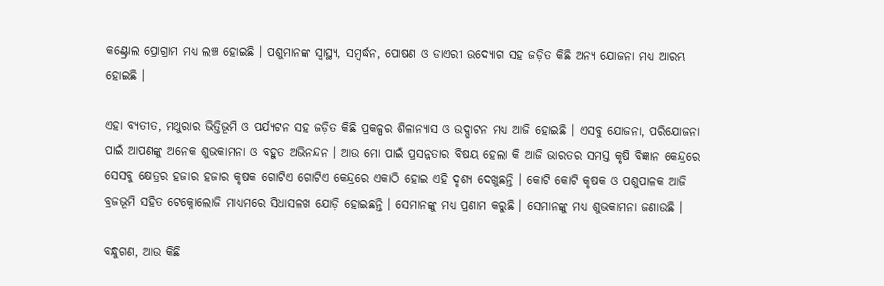କଣ୍ଟ୍ରୋଲ ପ୍ରୋଗ୍ରାମ ମଧ୍ୟ ଲଞ୍ଚ ହୋଇଛି । ପଶୁମାନଙ୍କ ସ୍ୱାସ୍ଥ୍ୟ, ସମ୍ବର୍ଦ୍ଧନ, ପୋଷଣ ଓ ଡାଏରୀ ଉଦ୍ୟୋଗ ସହ ଜଡ଼ିତ କିଛି ଅନ୍ୟ ଯୋଜନା ମଧ୍ୟ ଆରମ୍ଭ ହୋଇଛି ।

ଏହା ବ୍ୟତୀତ, ମଥୁରାର ଭିତ୍ତିଭୂମି ଓ ପର୍ଯ୍ୟଟନ ସହ ଜଡ଼ିତ କିଛି ପ୍ରକଳ୍ପର ଶିଳାନ୍ୟାସ ଓ ଉଦ୍ଘାଟନ ମଧ୍ୟ ଆଜି ହୋଇଛି । ଏସବୁ ଯୋଜନା, ପରିଯୋଜନା ପାଇଁ ଆପଣଙ୍କୁ ଅନେକ ଶୁଭକାମନା ଓ ବହୁତ ଅଭିନନ୍ଦନ । ଆଉ ମୋ ପାଇଁ ପ୍ରସନ୍ନତାର ବିଷୟ ହେଲା କି ଆଜି ଭାରତର ସମସ୍ତ କୃଷି ବିଜ୍ଞାନ କେନ୍ଦ୍ରରେ ସେସବୁ କ୍ଷେତ୍ରର ହଜାର ହଜାର କୃଷକ ଗୋଟିଏ ଗୋଟିଏ କେନ୍ଦ୍ରରେ ଏକାଠି ହୋଇ ଏହି ଦୃଶ୍ୟ ଦେଖୁଛନ୍ତି । କୋଟି କୋଟି କୃଷକ ଓ ପଶୁପାଳକ ଆଜି ବ୍ରଜଭୂମି ସହିତ ଟେକ୍ନୋଲୋଜି ମାଧ୍ୟମରେ ସିଧାସଳଖ ଯୋଡ଼ି ହୋଇଛନ୍ତି । ସେମାନଙ୍କୁ ମଧ୍ୟ ପ୍ରଣାମ କରୁଛି । ସେମାନଙ୍କୁ ମଧ୍ୟ ଶୁଭକାମନା ଜଣାଉଛି ।

ବନ୍ଧୁଗଣ, ଆଉ କିଛି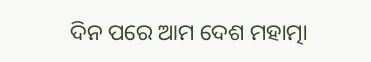ଦିନ ପରେ ଆମ ଦେଶ ମହାତ୍ମା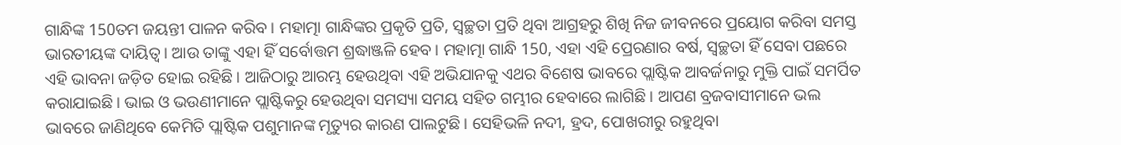ଗାନ୍ଧିଙ୍କ 150ତମ ଜୟନ୍ତୀ ପାଳନ କରିବ । ମହାତ୍ମା ଗାନ୍ଧିଙ୍କର ପ୍ରକୃତି ପ୍ରତି, ସ୍ୱଚ୍ଛତା ପ୍ରତି ଥିବା ଆଗ୍ରହରୁ ଶିଖି ନିଜ ଜୀବନରେ ପ୍ରୟୋଗ କରିବା ସମସ୍ତ ଭାରତୀୟଙ୍କ ଦାୟିତ୍ୱ । ଆଉ ତାଙ୍କୁ ଏହା ହିଁ ସର୍ବୋତ୍ତମ ଶ୍ରଦ୍ଧାଞ୍ଜଳି ହେବ । ମହାତ୍ମା ଗାନ୍ଧି 150, ଏହା ଏହି ପ୍ରେରଣାର ବର୍ଷ, ସ୍ୱଚ୍ଛତା ହିଁ ସେବା ପଛରେ ଏହି ଭାବନା ଜଡ଼ିତ ହୋଇ ରହିଛି । ଆଜିଠାରୁ ଆରମ୍ଭ ହେଉଥିବା ଏହି ଅଭିଯାନକୁ ଏଥର ବିଶେଷ ଭାବରେ ପ୍ଲାଷ୍ଟିକ ଆବର୍ଜନାରୁ ମୁକ୍ତି ପାଇଁ ସମର୍ପିତ କରାଯାଇଛି । ଭାଇ ଓ ଭଉଣୀମାନେ ପ୍ଲାଷ୍ଟିକରୁ ହେଉଥିବା ସମସ୍ୟା ସମୟ ସହିତ ଗମ୍ଭୀର ହେବାରେ ଲାଗିଛି । ଆପଣ ବ୍ରଜବାସୀମାନେ ଭଲ ଭାବରେ ଜାଣିଥିବେ କେମିତି ପ୍ଲାଷ୍ଟିକ ପଶୁମାନଙ୍କ ମୃତ୍ୟୁର କାରଣ ପାଲଟୁଛି । ସେହିଭଳି ନଦୀ, ହ୍ରଦ, ପୋଖରୀରୁ ରହୁଥିବା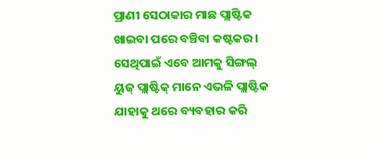ପ୍ରାଣୀ ସେଠାକାର ମାଛ ପ୍ଲାଷ୍ଟିକ ଖାଇବା ପରେ ବଞ୍ଚିବା କଷ୍ଟକର । ସେଥିପାଇଁ ଏବେ ଆମକୁ ସିଙ୍ଗଲ୍ ୟୁଜ୍ ପ୍ଲାଷ୍ଟିକ୍ ମାନେ ଏଭଳି ପ୍ଲାଷ୍ଟିକ ଯାହାକୁ ଥରେ ବ୍ୟବହାର କରି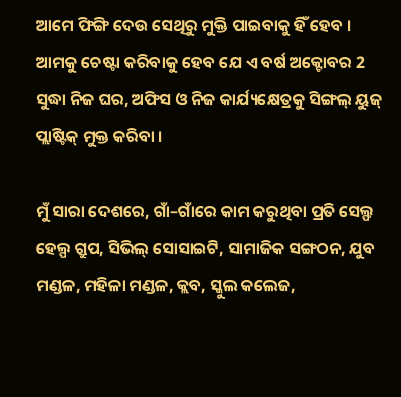ଆମେ ଫିଙ୍ଗି ଦେଉ ସେଥିରୁ ମୁକ୍ତି ପାଇବାକୁ ହିଁ ହେବ । ଆମକୁ ଚେଷ୍ଟା କରିବାକୁ ହେବ ଯେ ଏ ବର୍ଷ ଅକ୍ଟୋବର 2 ସୁଦ୍ଧା ନିଜ ଘର, ଅଫିସ ଓ ନିଜ କାର୍ଯ୍ୟକ୍ଷେତ୍ରକୁ ସିଙ୍ଗଲ୍ ୟୁଜ୍ ପ୍ଲାଷ୍ଟିକ୍ ମୁକ୍ତ କରିବା ।

ମୁଁ ସାରା ଦେଶରେ, ଗାଁ–ଗାଁରେ କାମ କରୁଥିବା ପ୍ରତି ସେଲ୍ଫ ହେଲ୍ପ ଗ୍ରୁପ, ସିଭିଲ୍ ସୋସାଇଟି, ସାମାଜିକ ସଙ୍ଗଠନ, ଯୁବ ମଣ୍ଡଳ, ମହିଳା ମଣ୍ଡଳ, କ୍ଲବ, ସ୍କୁଲ କଲେଜ,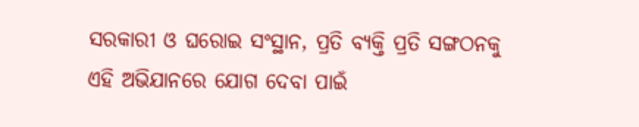ସରକାରୀ ଓ ଘରୋଇ ସଂସ୍ଥାନ, ପ୍ରତି ବ୍ୟକ୍ତି ପ୍ରତି ସଙ୍ଗଠନକୁ ଏହି ଅଭିଯାନରେ ଯୋଗ ଦେବା ପାଇଁ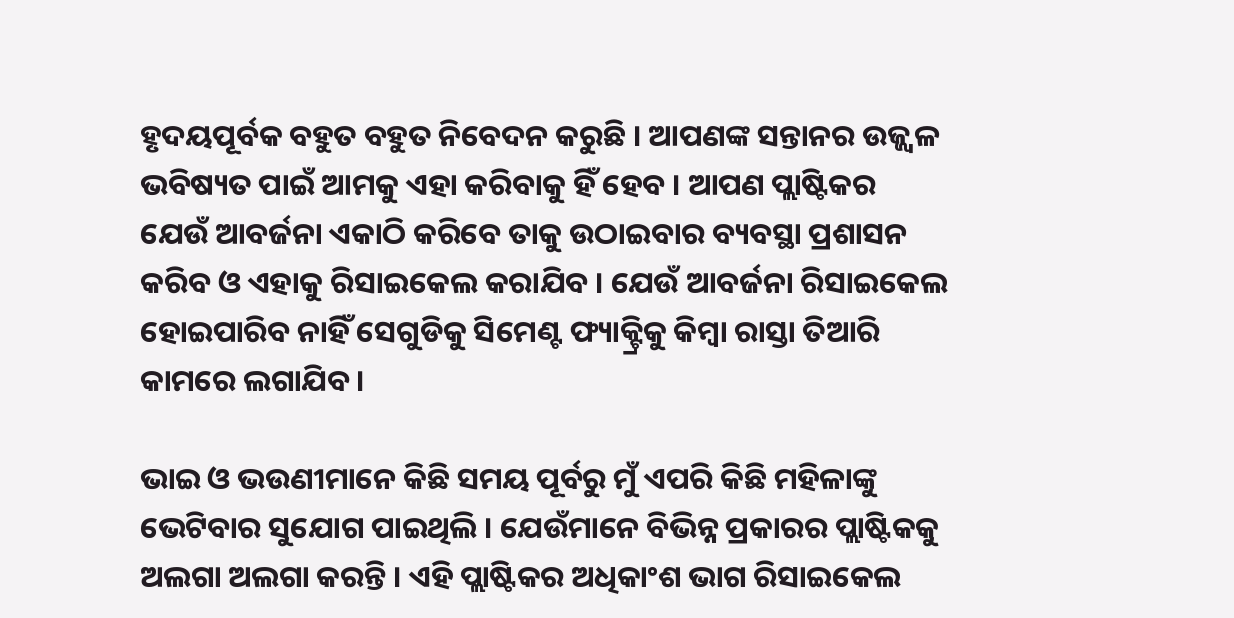ହୃଦୟପୂର୍ବକ ବହୁତ ବହୁତ ନିବେଦନ କରୁଛି । ଆପଣଙ୍କ ସନ୍ତାନର ଉଜ୍ଜ୍ୱଳ ଭବିଷ୍ୟତ ପାଇଁ ଆମକୁ ଏହା କରିବାକୁ ହିଁ ହେବ । ଆପଣ ପ୍ଲାଷ୍ଟିକର ଯେଉଁ ଆବର୍ଜନା ଏକାଠି କରିବେ ତାକୁ ଉଠାଇବାର ବ୍ୟବସ୍ଥା ପ୍ରଶାସନ କରିବ ଓ ଏହାକୁ ରିସାଇକେଲ କରାଯିବ । ଯେଉଁ ଆବର୍ଜନା ରିସାଇକେଲ ହୋଇପାରିବ ନାହିଁ ସେଗୁଡିକୁ ସିମେଣ୍ଟ ଫ୍ୟାକ୍ଟ୍ରିକୁ କିମ୍ବା ରାସ୍ତା ତିଆରି କାମରେ ଲଗାଯିବ ।

ଭାଇ ଓ ଭଉଣୀମାନେ କିଛି ସମୟ ପୂର୍ବରୁ ମୁଁ ଏପରି କିଛି ମହିଳାଙ୍କୁ ଭେଟିବାର ସୁଯୋଗ ପାଇଥିଲି । ଯେଉଁମାନେ ବିଭିନ୍ନ ପ୍ରକାରର ପ୍ଲାଷ୍ଟିକକୁ ଅଲଗା ଅଲଗା କରନ୍ତି । ଏହି ପ୍ଲାଷ୍ଟିକର ଅଧିକାଂଶ ଭାଗ ରିସାଇକେଲ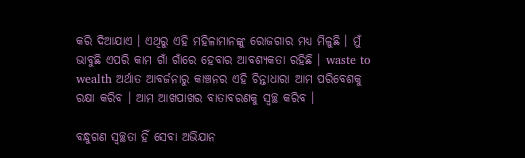କରି ଦିଆଯାଏ । ଏଥିରୁ ଏହି ମହିଳାମାନଙ୍କୁ ରୋଜଗାର ମଧ୍ୟ ମିଳୁଛି । ମୁଁ ଭାବୁଛି ଏପରି କାମ ଗାଁ ଗାଁରେ ହେବାର ଆବଶ୍ୟକତା ରହିଛି । waste to wealth ଅର୍ଥାତ ଆବର୍ଜନାରୁ କାଞ୍ଚନର ଏହି ଚିନ୍ତାଧାରା ଆମ ପରିବେଶକୁ ରକ୍ଷା କରିବ । ଆମ ଆଖପାଖର ବାତାବରଣକୁ ସ୍ୱଚ୍ଛ କରିବ ।

ବନ୍ଧୁଗଣ ସ୍ୱଚ୍ଛତା ହିଁ ସେବା ଅଭିଯାନ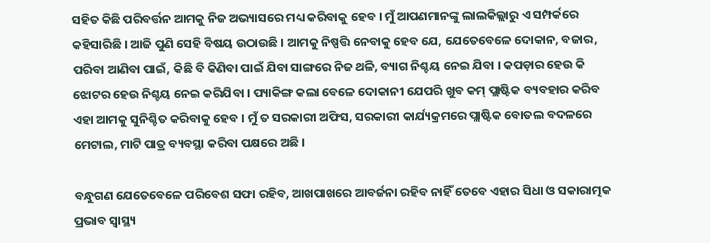ସହିତ କିଛି ପରିବର୍ତ୍ତନ ଆମକୁ ନିଜ ଅଭ୍ୟାସରେ ମଧ୍ୟ କରିବାକୁ ହେବ । ମୁଁ ଆପଣମାନଙ୍କୁ ଲାଲକିଲ୍ଲାରୁ ଏ ସମ୍ପର୍କରେ କହିସାରିଛି । ଆଜି ପୁଣି ସେହି ବିଷୟ ଉଠାଉଛି । ଆମକୁ ନିଷ୍ପତ୍ତି ନେବାକୁ ହେବ ଯେ, ଯେତେବେଳେ ଦୋକାନ, ବଜାର, ପରିବା ଆଣିବା ପାଇଁ, କିଛି ବି କିଣିବା ପାଇଁ ଯିବା ସାଙ୍ଗରେ ନିଜ ଥଳି, ବ୍ୟାଗ ନିଶ୍ଚୟ ନେଇ ଯିବା । କପଡ଼ାର ହେଉ କି ଝୋଟର ହେଉ ନିଶ୍ଚୟ ନେଇ କରିଯିବା । ପ୍ୟାକିଙ୍ଗ କଲା ବେଳେ ଦୋକାନୀ ଯେପରି ଖୁବ କମ୍ ପ୍ଲାଷ୍ଟିକ ବ୍ୟବହାର କରିବ ଏହା ଆମକୁ ସୁନିଶ୍ଚିତ କରିବାକୁ ହେବ । ମୁଁ ତ ସରକାରୀ ଅଫିସ, ସରକାରୀ କାର୍ଯ୍ୟକ୍ରମରେ ପ୍ଲାଷ୍ଟିକ ବୋତଲ ବଦଳରେ ମେଟାଲ, ମାଟି ପାତ୍ର ବ୍ୟବସ୍ଥା କରିବା ପକ୍ଷରେ ଅଛି ।

ବନ୍ଧୁଗଣ ଯେତେବେଳେ ପରିବେଶ ସଫା ରହିବ, ଆଖପାଖରେ ଆବର୍ଜନା ରହିବ ନାହିଁ ତେବେ ଏହାର ସିଧା ଓ ସକାରାତ୍ମକ ପ୍ରଭାବ ସ୍ୱାସ୍ଥ୍ୟ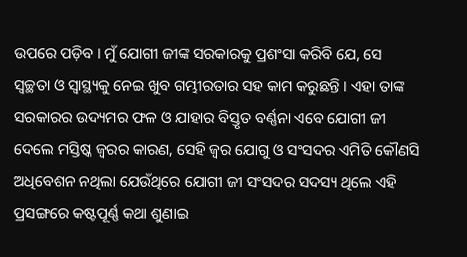ଉପରେ ପଡ଼ିବ । ମୁଁ ଯୋଗୀ ଜୀଙ୍କ ସରକାରକୁ ପ୍ରଶଂସା କରିବି ଯେ, ସେ ସ୍ୱଚ୍ଛତା ଓ ସ୍ୱାସ୍ଥ୍ୟକୁ ନେଇ ଖୁବ ଗମ୍ଭୀରତାର ସହ କାମ କରୁଛନ୍ତି । ଏହା ତାଙ୍କ ସରକାରର ଉଦ୍ୟମର ଫଳ ଓ ଯାହାର ବିସ୍ତୃତ ବର୍ଣ୍ଣନା ଏବେ ଯୋଗୀ ଜୀ ଦେଲେ ମସ୍ତିଷ୍କ ଜ୍ୱରର କାରଣ, ସେହି ଜ୍ୱର ଯୋଗୁ ଓ ସଂସଦର ଏମିତି କୌଣସି ଅଧିବେଶନ ନଥିଲା ଯେଉଁଥିରେ ଯୋଗୀ ଜୀ ସଂସଦର ସଦସ୍ୟ ଥିଲେ ଏହି ପ୍ରସଙ୍ଗରେ କଷ୍ଟପୂର୍ଣ୍ଣ କଥା ଶୁଣାଇ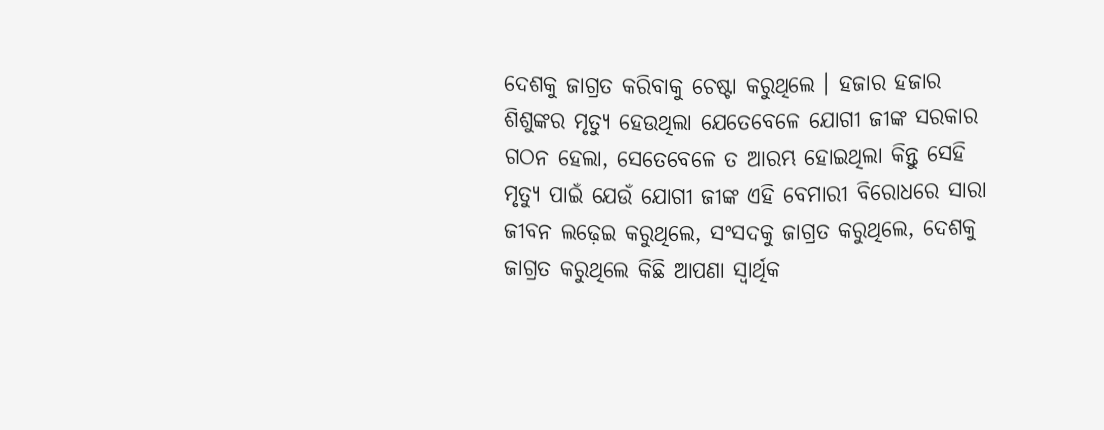ଦେଶକୁ ଜାଗ୍ରତ କରିବାକୁ ଚେଷ୍ଟା କରୁଥିଲେ । ହଜାର ହଜାର ଶିଶୁଙ୍କର ମୃତ୍ୟୁ ହେଉଥିଲା ଯେତେବେଳେ ଯୋଗୀ ଜୀଙ୍କ ସରକାର ଗଠନ ହେଲା, ସେତେବେଳେ ତ ଆରମ୍ଭ ହୋଇଥିଲା କିନ୍ତୁ ସେହି ମୃତ୍ୟୁ ପାଇଁ ଯେଉଁ ଯୋଗୀ ଜୀଙ୍କ ଏହି ବେମାରୀ ବିରୋଧରେ ସାରା ଜୀବନ ଲଢ଼େଇ କରୁଥିଲେ, ସଂସଦକୁ ଜାଗ୍ରତ କରୁଥିଲେ, ଦେଶକୁ ଜାଗ୍ରତ କରୁଥିଲେ କିଛି ଆପଣା ସ୍ଵାର୍ଥିକ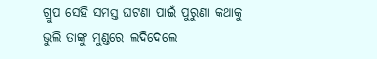ଗ୍ରୁପ ସେହି ସମସ୍ତ ଘଟଣା ପାଇଁ ପୁରୁଣା କଥାକୁ ଭୁଲି ତାଙ୍କୁ ମୁଣ୍ଡରେ ଲଦିଦେଲେ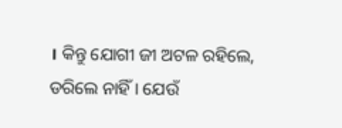। କିନ୍ତୁ ଯୋଗୀ ଜୀ ଅଟଳ ରହିଲେ, ଡରିଲେ ନାହିଁ । ଯେଉଁ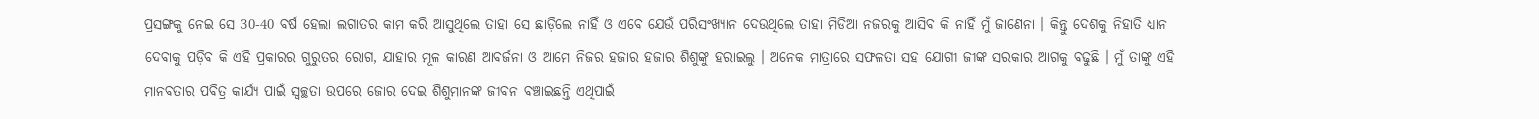ପ୍ରସଙ୍ଗକୁ ନେଇ ସେ 30-40 ବର୍ଷ ହେଲା ଲଗାତର କାମ କରି ଆସୁଥିଲେ ତାହା ସେ ଛାଡ଼ିଲେ ନାହିଁ ଓ ଏବେ ଯେଉଁ ପରିସଂଖ୍ୟାନ ଦେଉଥିଲେ ତାହା ମିଡିଆ ନଜରକୁ ଆସିବ କି ନାହିଁ ମୁଁ ଜାଣେନା । କିନ୍ତୁ ଦେଶକୁ ନିହାତି ଧ୍ୟାନ ଦେବାକୁ ପଡ଼ିବ କି ଏହି ପ୍ରକାରର ଗୁରୁତର ରୋଗ, ଯାହାର ମୂଳ କାରଣ ଆବର୍ଜନା ଓ ଆମେ ନିଜର ହଜାର ହଜାର ଶିଶୁଙ୍କୁ ହରାଇଲୁ । ଅନେକ ମାତ୍ରାରେ ସଫଳତା ସହ ଯୋଗୀ ଜୀଙ୍କ ସରକାର ଆଗକୁ ବଢୁଛି । ମୁଁ ତାଙ୍କୁ ଏହି ମାନବତାର ପବିତ୍ର କାର୍ଯ୍ୟ ପାଇଁ ସ୍ୱଚ୍ଛତା ଉପରେ ଜୋର ଦେଇ ଶିଶୁମାନଙ୍କ ଜୀବନ ବଞ୍ଚାଇଛନ୍ତି ଏଥିପାଇଁ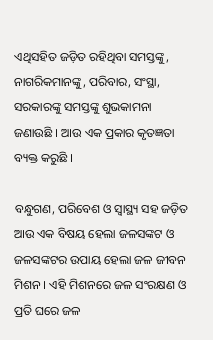ଏଥିସହିତ ଜଡ଼ିତ ରହିଥିବା ସମସ୍ତଙ୍କୁ, ନାଗରିକମାନଙ୍କୁ, ପରିବାର, ସଂସ୍ଥା, ସରକାରଙ୍କୁ ସମସ୍ତଙ୍କୁ ଶୁଭକାମନା ଜଣାଉଛି । ଆଉ ଏକ ପ୍ରକାର କୃତଜ୍ଞତା ବ୍ୟକ୍ତ କରୁଛି ।

ବନ୍ଧୁଗଣ, ପରିବେଶ ଓ ସ୍ୱାସ୍ଥ୍ୟ ସହ ଜଡ଼ିତ ଆଉ ଏକ ବିଷୟ ହେଲା ଜଳସଙ୍କଟ ଓ ଜଳସଙ୍କଟର ଉପାୟ ହେଲା ଜଳ ଜୀବନ ମିଶନ । ଏହି ମିଶନରେ ଜଳ ସଂରକ୍ଷଣ ଓ ପ୍ରତି ଘରେ ଜଳ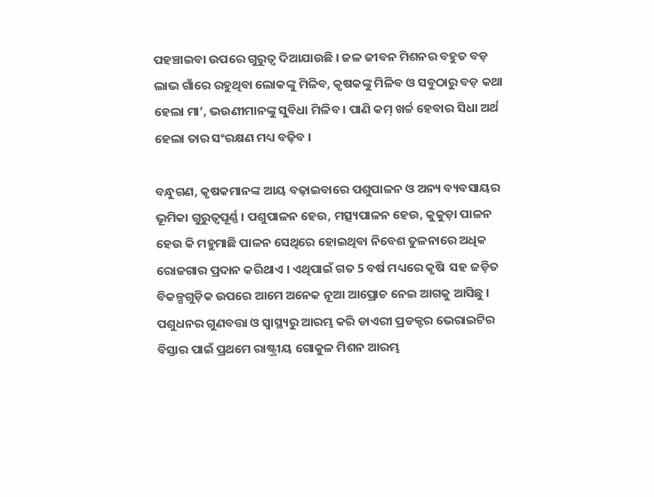ପହଞ୍ଚାଇବା ଉପରେ ଗୁରୁତ୍ୱ ଦିଆଯାଉଛି । ଜଳ ଜୀବନ ମିଶନର ବହୁତ ବଡ଼ ଲାଭ ଗାଁରେ ରହୁଥିବା ଲୋକଙ୍କୁ ମିଳିବ, କୃଷକଙ୍କୁ ମିଳିବ ଓ ସବୁଠାରୁ ବଡ଼ କଥା ହେଲା ମା’, ଭଉଣୀମାନଙ୍କୁ ସୁବିଧା ମିଳିବ । ପାଣି କମ୍ ଖର୍ଚ୍ଚ ହେବାର ସିଧା ଅର୍ଥ ହେଲା ତାର ସଂରକ୍ଷଣ ମଧ୍ୟ ବଢ଼ିବ ।

ବନ୍ଧୁଗଣ, କୃଷକମାନଙ୍କ ଆୟ ବଢ଼ାଇବାରେ ପଶୁପାଳନ ଓ ଅନ୍ୟ ବ୍ୟବସାୟର ଭୂମିକା ଗୁରୁତ୍ୱପୂର୍ଣ୍ଣ । ପଶୁପାଳନ ହେଉ, ମତ୍ସ୍ୟପାଳନ ହେଉ, କୁକୁଡ଼ା ପାଳନ ହେଉ କି ମହୁମାଛି ପାଳନ ସେଥିରେ ହୋଇଥିବା ନିବେଶ ତୁଳନାରେ ଅଧିକ ରୋଜଗାର ପ୍ରଦାନ କରିଥାଏ । ଏଥିପାଇଁ ଗତ 5 ବର୍ଷ ମଧ୍ୟରେ କୃଷି  ସହ ଜଡ଼ିତ ବିକଳ୍ପଗୁଡ଼ିକ ଉପରେ ଆମେ ଅନେକ ନୂଆ ଆପ୍ରୋଚ ନେଇ ଆଗକୁ ଆସିଛୁ । ପଶୁଧନର ଗୁଣବତ୍ତା ଓ ସ୍ୱାସ୍ଥ୍ୟରୁ ଆରମ୍ଭ କରି ଡାଏରୀ ପ୍ରଡକ୍ଟର ଭେରାଇଟିର ବିସ୍ତାର ପାଇଁ ପ୍ରଥମେ ରାଷ୍ଟ୍ରୀୟ ଗୋକୁଳ ମିଶନ ଆରମ୍ଭ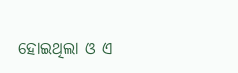ହୋଇଥିଲା ଓ ଏ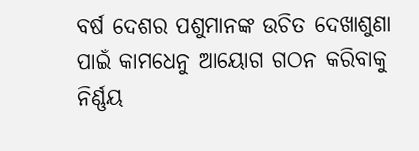ବର୍ଷ ଦେଶର ପଶୁମାନଙ୍କ ଉଚିତ ଦେଖାଶୁଣା ପାଇଁ କାମଧେନୁ ଆୟୋଗ ଗଠନ କରିବାକୁ ନିର୍ଣ୍ଣୟ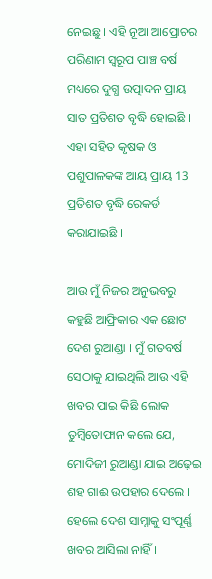ନେଇଛୁ । ଏହି ନୂଆ ଆପ୍ରୋଚର ପରିଣାମ ସ୍ୱରୂପ ପାଞ୍ଚ ବର୍ଷ ମଧ୍ୟରେ ଦୁଗ୍ଧ ଉତ୍ପାଦନ ପ୍ରାୟ ସାତ ପ୍ରତିଶତ ବୃଦ୍ଧି ହୋଇଛି । ଏହା ସହିତ କୃଷକ ଓ ପଶୁପାଳକଙ୍କ ଆୟ ପ୍ରାୟ 13 ପ୍ରତିଶତ ବୃଦ୍ଧି ରେକର୍ଡ କରାଯାଇଛି ।

ଆଉ ମୁଁ ନିଜର ଅନୁଭବରୁ କହୁଛି ଆଫ୍ରିକାର ଏକ ଛୋଟ ଦେଶ ରୁଆଣ୍ଡା । ମୁଁ ଗତବର୍ଷ ସେଠାକୁ ଯାଇଥିଲି ଆଉ ଏହି ଖବର ପାଇ କିଛି ଲୋକ ତୁମ୍ବିତୋଫାନ କଲେ ଯେ, ମୋଦିଜୀ ରୁଆଣ୍ଡା ଯାଇ ଅଢ଼େଇ ଶହ ଗାଈ ଉପହାର ଦେଲେ । ହେଲେ ଦେଶ ସାମ୍ନାକୁ ସଂପୂର୍ଣ୍ଣ ଖବର ଆସିଲା ନାହିଁ ।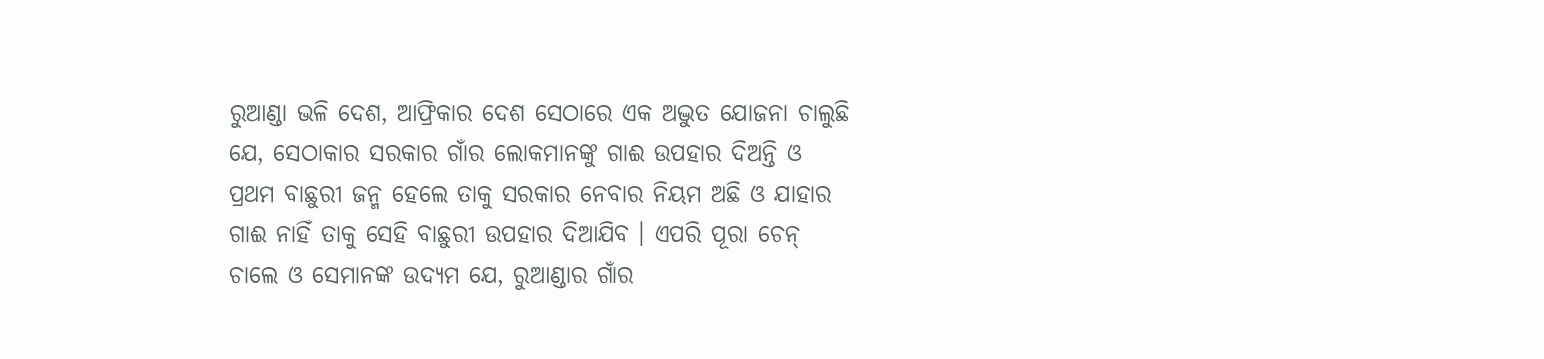ରୁଆଣ୍ଡା ଭଳି ଦେଶ, ଆଫ୍ରିକାର ଦେଶ ସେଠାରେ ଏକ ଅଦ୍ଭୁତ ଯୋଜନା ଚାଲୁଛି ଯେ, ସେଠାକାର ସରକାର ଗାଁର ଲୋକମାନଙ୍କୁ ଗାଈ ଉପହାର ଦିଅନ୍ତି ଓ ପ୍ରଥମ ବାଛୁରୀ ଜନ୍ମ ହେଲେ ତାକୁ ସରକାର ନେବାର ନିୟମ ଅଛି ଓ ଯାହାର ଗାଈ ନାହିଁ ତାକୁ ସେହି ବାଛୁରୀ ଉପହାର ଦିଆଯିବ । ଏପରି ପୂରା ଚେନ୍ ଚାଲେ ଓ ସେମାନଙ୍କ ଉଦ୍ୟମ ଯେ, ରୁଆଣ୍ଡାର ଗାଁର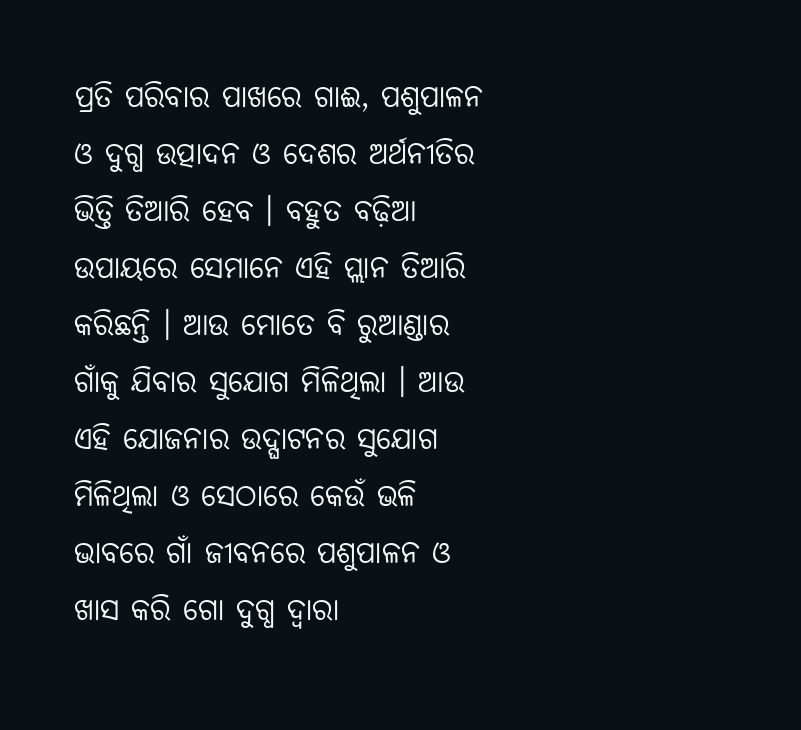ପ୍ରତି ପରିବାର ପାଖରେ ଗାଈ, ପଶୁପାଳନ ଓ ଦୁଗ୍ଧ ଉତ୍ପାଦନ ଓ ଦେଶର ଅର୍ଥନୀତିର ଭିତ୍ତି ତିଆରି ହେବ । ବହୁତ ବଢ଼ିଆ ଉପାୟରେ ସେମାନେ ଏହି ପ୍ଲାନ ତିଆରି କରିଛନ୍ତି । ଆଉ ମୋତେ ବି ରୁଆଣ୍ଡାର ଗାଁକୁ ଯିବାର ସୁଯୋଗ ମିଳିଥିଲା । ଆଉ ଏହି ଯୋଜନାର ଉଦ୍ଘାଟନର ସୁଯୋଗ ମିଳିଥିଲା ଓ ସେଠାରେ କେଉଁ ଭଳି ଭାବରେ ଗାଁ ଜୀବନରେ ପଶୁପାଳନ ଓ ଖାସ କରି ଗୋ ଦୁଗ୍ଧ ଦ୍ୱାରା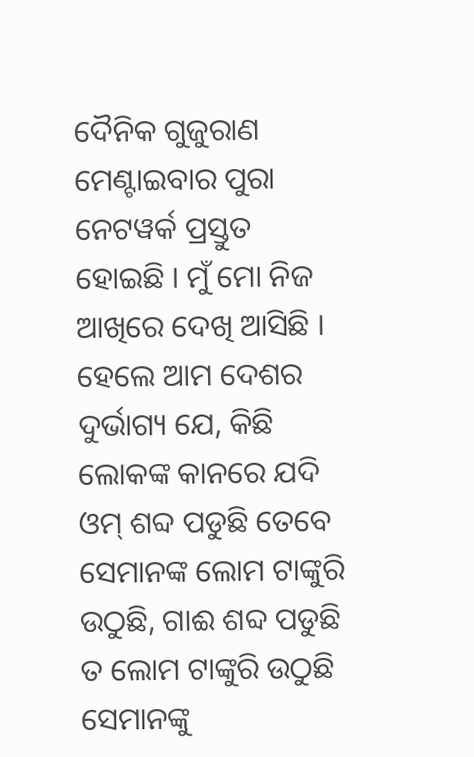ଦୈନିକ ଗୁଜୁରାଣ ମେଣ୍ଟାଇବାର ପୁରା ନେଟୱର୍କ ପ୍ରସ୍ତୁତ ହୋଇଛି । ମୁଁ ମୋ ନିଜ ଆଖିରେ ଦେଖି ଆସିଛି । ହେଲେ ଆମ ଦେଶର ଦୁର୍ଭାଗ୍ୟ ଯେ, କିଛି ଲୋକଙ୍କ କାନରେ ଯଦି ଓମ୍ ଶବ୍ଦ ପଡୁଛି ତେବେ ସେମାନଙ୍କ ଲୋମ ଟାଙ୍କୁରି ଉଠୁଛି, ଗାଈ ଶବ୍ଦ ପଡୁଛି ତ ଲୋମ ଟାଙ୍କୁରି ଉଠୁଛି ସେମାନଙ୍କୁ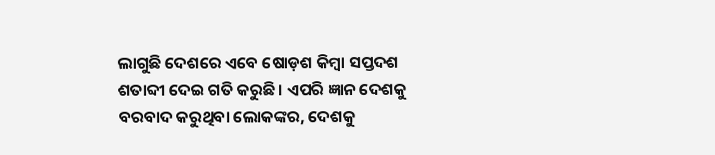ଲାଗୁଛି ଦେଶରେ ଏବେ ଷୋଡ଼ଶ କିମ୍ବା ସପ୍ତଦଶ ଶତାବ୍ଦୀ ଦେଇ ଗତି କରୁଛି । ଏପରି ଜ୍ଞାନ ଦେଶକୁ ବରବାଦ କରୁଥିବା ଲୋକଙ୍କର, ଦେଶକୁ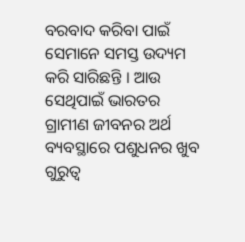ବରବାଦ କରିବା ପାଇଁ ସେମାନେ ସମସ୍ତ ଉଦ୍ୟମ କରି ସାରିଛନ୍ତି । ଆଉ ସେଥିପାଇଁ ଭାରତର ଗ୍ରାମୀଣ ଜୀବନର ଅର୍ଥ ବ୍ୟବସ୍ଥାରେ ପଶୁଧନର ଖୁବ ଗୁରୁତ୍ୱ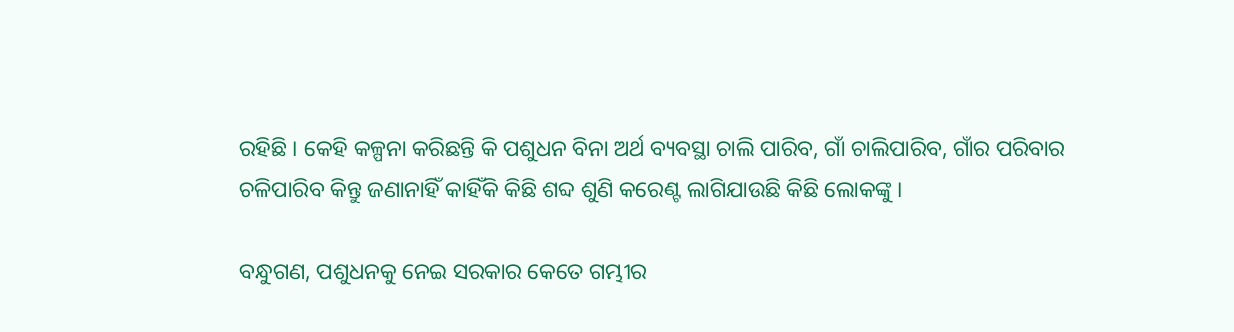ରହିଛି । କେହି କଳ୍ପନା କରିଛନ୍ତି କି ପଶୁଧନ ବିନା ଅର୍ଥ ବ୍ୟବସ୍ଥା ଚାଲି ପାରିବ, ଗାଁ ଚାଲିପାରିବ, ଗାଁର ପରିବାର ଚଳିପାରିବ କିନ୍ତୁ ଜଣାନାହିଁ କାହିଁକି କିଛି ଶବ୍ଦ ଶୁଣି କରେଣ୍ଟ ଲାଗିଯାଉଛି କିଛି ଲୋକଙ୍କୁ ।

ବନ୍ଧୁଗଣ, ପଶୁଧନକୁ ନେଇ ସରକାର କେତେ ଗମ୍ଭୀର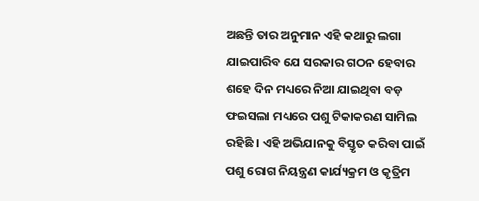ଅଛନ୍ତି ତାର ଅନୁମାନ ଏହି କଥାରୁ ଲଗା ଯାଇପାରିବ ଯେ ସରକାର ଗଠନ ହେବାର ଶହେ ଦିନ ମଧ୍ୟରେ ନିଆ ଯାଇଥିବା ବଡ଼ ଫଇସଲା ମଧ୍ୟରେ ପଶୁ ଟିକାକରଣ ସାମିଲ ରହିଛି । ଏହି ଅଭିଯାନକୁ ବିସ୍ତୃତ କରିବା ପାଇଁ ପଶୁ ରୋଗ ନିୟନ୍ତ୍ରଣ କାର୍ଯ୍ୟକ୍ରମ ଓ କୃତ୍ରିମ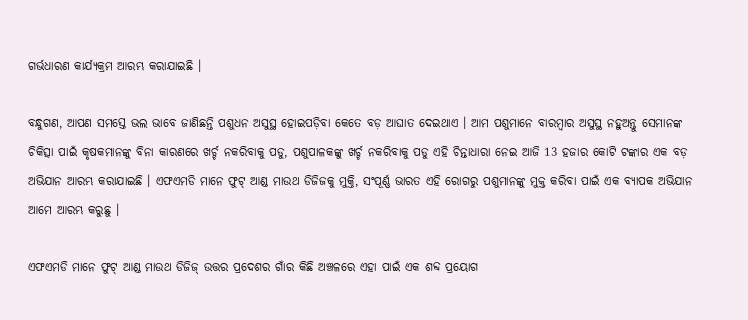ଗର୍ଭଧାରଣ କାର୍ଯ୍ୟକ୍ରମ ଆରମ୍ଭ କରାଯାଇଛି ।

ବନ୍ଧୁଗଣ, ଆପଣ ସମସ୍ତେ ଭଲ ଭାବେ ଜାଣିଛନ୍ତି ପଶୁଧନ ଅସୁସ୍ଥ ହୋଇପଡ଼ିବା କେତେ ବଡ଼ ଆଘାତ ଦେଇଥାଏ । ଆମ ପଶୁମାନେ ବାରମ୍ବାର ଅସୁସ୍ଥ ନହୁଅନ୍ତୁ ସେମାନଙ୍କ ଚିକିତ୍ସା ପାଇଁ କୃଷକମାନଙ୍କୁ ବିନା କାରଣରେ ଖର୍ଚ୍ଚ ନକରିବାକୁ ପଡୁ, ପଶୁପାଳକଙ୍କୁ ଖର୍ଚ୍ଚ ନକରିବାକୁ ପଡୁ ଏହି ଚିନ୍ତାଧାରା ନେଇ ଆଜି 13 ହଜାର କୋଟି ଟଙ୍କାର ଏକ ବଡ଼ ଅଭିଯାନ ଆରମ୍ଭ କରାଯାଇଛି । ଏଫଏମଡି ମାନେ ଫୁଟ୍ ଆଣ୍ଡ ମାଉଥ ଡିଜିଜକୁ ମୁକ୍ତି, ସଂପୂର୍ଣ୍ଣ ଭାରତ ଏହି ରୋଗରୁ ପଶୁମାନଙ୍କୁ ମୁକ୍ତ କରିବା ପାଇଁ ଏକ ବ୍ୟାପକ ଅଭିଯାନ ଆମେ ଆରମ୍ଭ କରୁଛୁ ।

ଏଫଏମଡି ମାନେ ଫୁଟ୍ ଆଣ୍ଡ ମାଉଥ ଡିଜିଜ୍ ଉତ୍ତର ପ୍ରଦେଶର ଗାଁର କିଛି ଅଞ୍ଚଳରେ ଏହା ପାଇଁ ଏକ ଶବ୍ଦ ପ୍ରୟୋଗ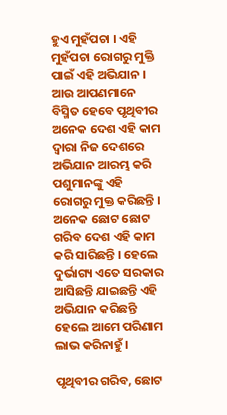ହୁଏ ମୁହଁପଚା । ଏହି ମୁହଁପଚା ରୋଗରୁ ମୁକ୍ତି ପାଇଁ ଏହି ଅଭିଯାନ । ଆଉ ଆପଣମାନେ ବିସ୍ମିତ ହେବେ ପୃଥିବୀର ଅନେକ ଦେଶ ଏହି କାମ ଦ୍ୱାରା ନିଜ ଦେଶରେ ଅଭିଯାନ ଆରମ୍ଭ କରି ପଶୁମାନଙ୍କୁ ଏହି ରୋଗରୁ ମୁକ୍ତ କରିଛନ୍ତି । ଅନେକ ଛୋଟ ଛୋଟ ଗରିବ ଦେଶ ଏହି କାମ କରି ସାରିଛନ୍ତି । ହେଲେ ଦୁର୍ଭାଗ୍ୟ ଏତେ ସରକାର ଆସିଛନ୍ତି ଯାଇଛନ୍ତି ଏହି ଅଭିଯାନ କରିଛନ୍ତି ହେଲେ ଆମେ ପରିଣାମ ଲାଭ କରିନାହୁଁ ।

ପୃଥିବୀର ଗରିବ, ଛୋଟ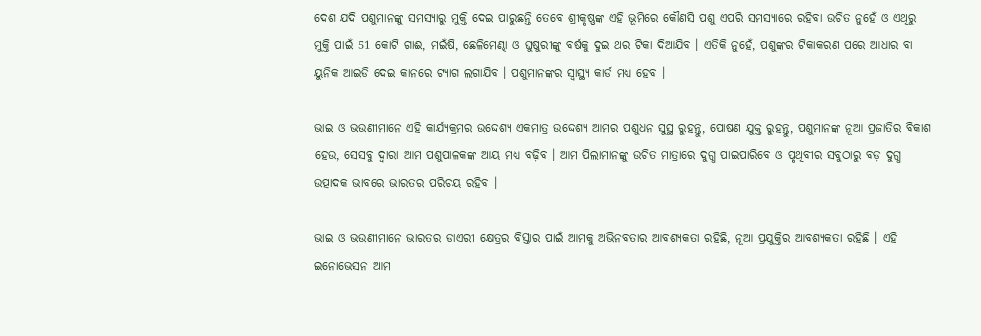ଦେଶ ଯଦି ପଶୁମାନଙ୍କୁ ସମସ୍ୟାରୁ ମୁକ୍ତି ଦେଇ ପାରୁଛନ୍ତି ତେବେ ଶ୍ରୀକୃଷ୍ଣଙ୍କ ଏହି ଭୂମିରେ କୌଣସି ପଶୁ ଏପରି ସମସ୍ୟାରେ ରହିବା ଉଚିତ ନୁହେଁ ଓ ଏଥିରୁ ମୁକ୍ତି ପାଇଁ 51 କୋଟି ଗାଈ, ମଇଁଷି, ଛେଳିମେଣ୍ଢା ଓ ଘୁଷୁରୀଙ୍କୁ ବର୍ଷକୁ ଦୁଇ ଥର ଟିକା ଦିଆଯିବ । ଏତିକି ନୁହେଁ, ପଶୁଙ୍କର ଟିକାକରଣ ପରେ ଆଧାର ବା ୟୁନିକ ଆଇଡି ଦେଇ କାନରେ ଟ୍ୟାଗ ଲଗାଯିବ । ପଶୁମାନଙ୍କର ସ୍ୱାସ୍ଥ୍ୟ କାର୍ଡ ମଧ୍ୟ ହେବ ।

ଭାଇ ଓ ଭଉଣୀମାନେ ଏହି କାର୍ଯ୍ୟକ୍ରମର ଉଦ୍ଦେଶ୍ୟ ଏକମାତ୍ର ଉଦ୍ଦେଶ୍ୟ ଆମର ପଶୁଧନ ସୁସ୍ଥ ରୁହନ୍ତୁ, ପୋଷଣ ଯୁକ୍ତ ରୁହନ୍ତୁ, ପଶୁମାନଙ୍କ ନୂଆ ପ୍ରଜାତିର ବିକାଶ ହେଉ, ସେସବୁ ଦ୍ୱାରା ଆମ ପଶୁପାଳକଙ୍କ ଆୟ ମଧ୍ୟ ବଢ଼ିବ । ଆମ ପିଲାମାନଙ୍କୁ ଉଚିତ ମାତ୍ରାରେ ଦୁଗ୍ଧ ପାଇପାରିବେ ଓ ପୃଥିବୀର ସବୁଠାରୁ ବଡ଼ ଦୁଗ୍ଧ ଉତ୍ପାଦକ ଭାବରେ ଭାରତର ପରିଚୟ ରହିବ ।

ଭାଇ ଓ ଭଉଣୀମାନେ ଭାରତର ଡାଏରୀ କ୍ଷେତ୍ରର ବିସ୍ତାର ପାଇଁ ଆମକୁ ଅଭିନବତାର ଆବଶ୍ୟକତା ରହିଛି, ନୂଆ ପ୍ରଯୁକ୍ତିର ଆବଶ୍ୟକତା ରହିଛି । ଏହି ଇନୋଭେସନ ଆମ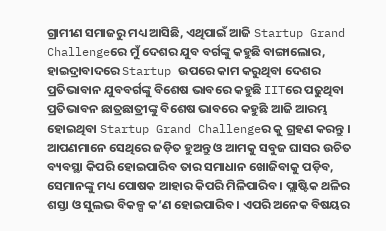ଗ୍ରାମୀଣ ସମାଜରୁ ମଧ୍ୟ ଆସିଛି, ଏଥିପାଇଁ ଆଜି Startup Grand Challengeରେ ମୁଁ ଦେଶର ଯୁବ ବର୍ଗଙ୍କୁ କହୁଛି ବାଙ୍ଗାଲୋର, ହାଇଦ୍ରାବାଦରେ Startup ଉପରେ କାମ କରୁଥିବା ଦେଶର ପ୍ରତିଭାବାନ ଯୁବବର୍ଗଙ୍କୁ ବିଶେଷ ଭାବରେ କହୁଛି IITରେ ପଢୁଥିବା ପ୍ରତିଭାବନ ଛାତ୍ରଛାତ୍ରୀଙ୍କୁ ବିଶେଷ ଭାବରେ କହୁଛି ଆଜି ଆରମ୍ଭ ହୋଇଥିବା Startup Grand Challengeର କୁ ଗ୍ରହଣ କରନ୍ତୁ । ଆପଣମାନେ ସେଥିରେ ଜଡ଼ିତ ହୁଅନ୍ତୁ ଓ ଆମକୁ ସବୁଜ ଘାସର ଉଚିତ ବ୍ୟବସ୍ଥା କିପରି ହୋଇପାରିବ ତାର ସମାଧାନ ଖୋଜିବାକୁ ପଡ଼ିବ, ସେମାନଙ୍କୁ ମଧ୍ୟ ପୋଷକ ଆହାର କିପରି ମିଳିପାରିବ । ପ୍ଲାଷ୍ଟିକ ଥଳିର ଶସ୍ତା ଓ ସୁଲଭ ବିକଳ୍ପ କ’ଣ ହୋଇପାରିବ । ଏପରି ଅନେକ ବିଷୟର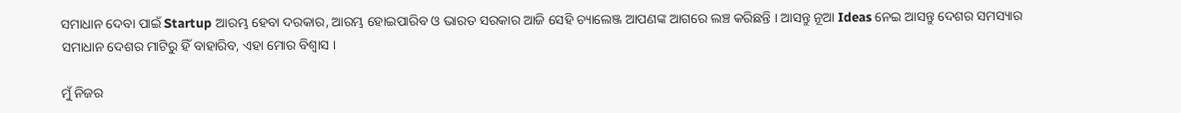ସମାଧାନ ଦେବା ପାଇଁ Startup ଆରମ୍ଭ ହେବା ଦରକାର, ଆରମ୍ଭ ହୋଇପାରିବ ଓ ଭାରତ ସରକାର ଆଜି ସେହି ଚ୍ୟାଲେଞ୍ଜ ଆପଣଙ୍କ ଆଗରେ ଲଞ୍ଚ କରିଛନ୍ତି । ଆସନ୍ତୁ ନୂଆ Ideas ନେଇ ଆସନ୍ତୁ ଦେଶର ସମସ୍ୟାର ସମାଧାନ ଦେଶର ମାଟିରୁ ହିଁ ବାହାରିବ, ଏହା ମୋର ବିଶ୍ୱାସ ।

ମୁଁ ନିଜର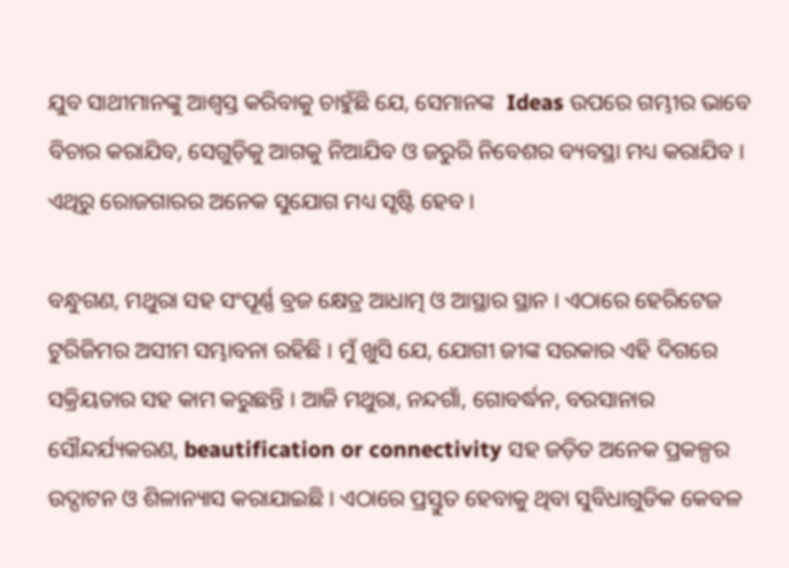ଯୁବ ସାଥୀମାନଙ୍କୁ ଆଶ୍ୱସ୍ତ କରିବାକୁ ଚାହୁଁଛି ଯେ, ସେମାନଙ୍କ  Ideas ଉପରେ ଗମ୍ଭୀର ଭାବେ ବିଚାର କରାଯିବ, ସେଗୁଡ଼ିକୁ ଆଗକୁ ନିଆଯିବ ଓ ଜରୁରି ନିବେଶର ବ୍ୟବସ୍ଥା ମଧ୍ୟ କରାଯିବ । ଏଥିରୁ ରୋଜଗାରର ଅନେକ ସୁଯୋଗ ମଧ୍ୟ ସୃଷ୍ଟି ହେବ ।

ବନ୍ଧୁଗଣ, ମଥୁରା ସହ ସଂପୂର୍ଣ୍ଣ ବ୍ରଜ କ୍ଷେତ୍ର ଆଧାତ୍ମ ଓ ଆସ୍ଥାର ସ୍ଥାନ । ଏଠାରେ ହେରିଟେଜ ଟୁରିଜିମର ଅସୀମ ସମ୍ଭାବନା ରହିଛି । ମୁଁ ଖୁସି ଯେ, ଯୋଗୀ ଜୀଙ୍କ ସରକାର ଏହି ଦିଗରେ ସକ୍ରିୟତାର ସହ କାମ କରୁଛନ୍ତି । ଆଜି ମଥୁରା, ନନ୍ଦଗାଁ, ଗୋବର୍ଦ୍ଧନ, ବରସାନାର ସୌନ୍ଦର୍ଯ୍ୟକରଣ, beautification or connectivity ସହ ଜଡ଼ିତ ଅନେକ ପ୍ରକଳ୍ପର ଉଦ୍ଘାଟନ ଓ ଶିଳାନ୍ୟାସ କରାଯାଇଛି । ଏଠାରେ ପ୍ରସ୍ତୁତ ହେବାକୁ ଥିବା ସୁବିଧାଗୁଡିକ କେବଳ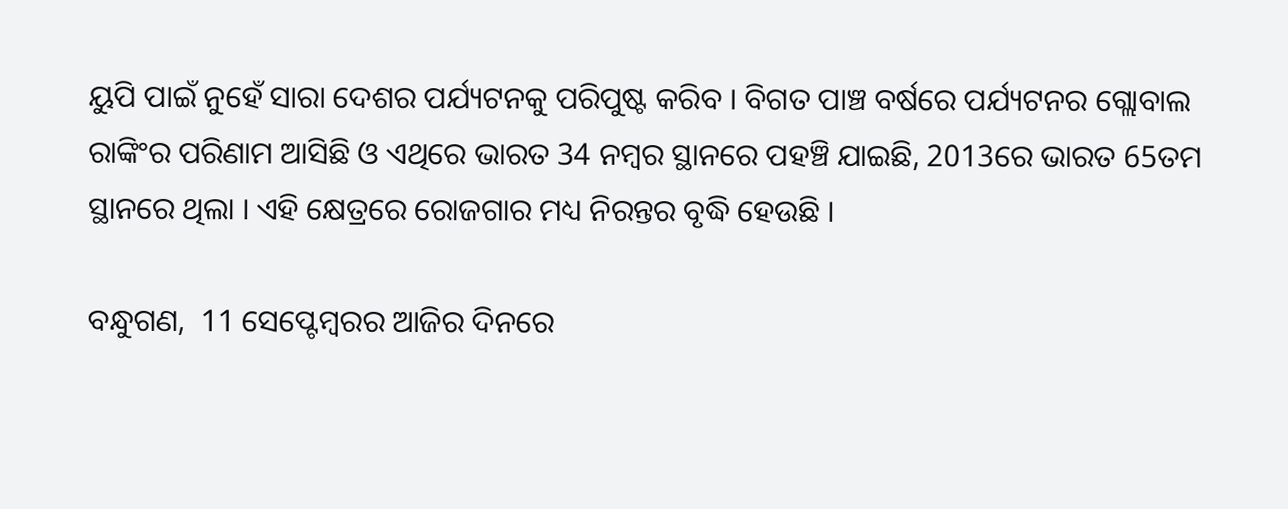ୟୁପି ପାଇଁ ନୁହେଁ ସାରା ଦେଶର ପର୍ଯ୍ୟଟନକୁ ପରିପୁଷ୍ଟ କରିବ । ବିଗତ ପାଞ୍ଚ ବର୍ଷରେ ପର୍ଯ୍ୟଟନର ଗ୍ଲୋବାଲ ରାଙ୍କିଂର ପରିଣାମ ଆସିଛି ଓ ଏଥିରେ ଭାରତ 34 ନମ୍ବର ସ୍ଥାନରେ ପହଞ୍ଚି ଯାଇଛି, 2013ରେ ଭାରତ 65ତମ ସ୍ଥାନରେ ଥିଲା । ଏହି କ୍ଷେତ୍ରରେ ରୋଜଗାର ମଧ୍ୟ ନିରନ୍ତର ବୃଦ୍ଧି ହେଉଛି ।

ବନ୍ଧୁଗଣ,  11 ସେପ୍ଟେମ୍ବରର ଆଜିର ଦିନରେ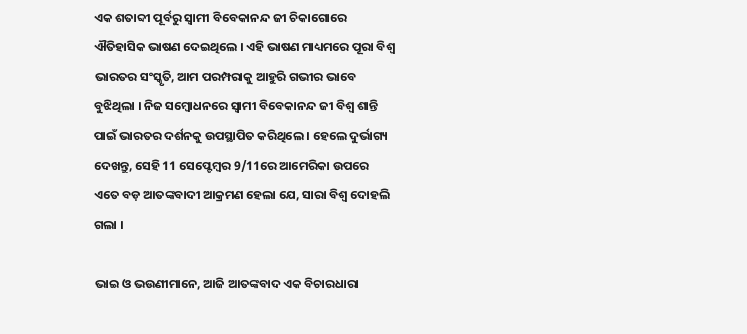ଏକ ଶତାବ୍ଦୀ ପୂର୍ବରୁ ସ୍ୱାମୀ ବିବେକାନନ୍ଦ ଜୀ ଚିକାଗୋରେ ଐତିହାସିକ ଭାଷଣ ଦେଇଥିଲେ । ଏହି ଭାଷଣ ମାଧ୍ୟମରେ ପୂରା ବିଶ୍ୱ ଭାରତର ସଂସ୍କୃତି, ଆମ ପରମ୍ପରାକୁ ଆହୁରି ଗଭୀର ଭାବେ ବୁଝିଥିଲା । ନିଜ ସମ୍ବୋଧନରେ ସ୍ୱାମୀ ବିବେକାନନ୍ଦ ଜୀ ବିଶ୍ୱ ଶାନ୍ତି ପାଇଁ ଭାରତର ଦର୍ଶନକୁ ଉପସ୍ଥାପିତ କରିଥିଲେ । ହେଲେ ଦୁର୍ଭାଗ୍ୟ ଦେଖନ୍ତୁ, ସେହି 11 ସେପ୍ଟେମ୍ବର 9/11ରେ ଆମେରିକା ଉପରେ ଏତେ ବଡ଼ ଆତଙ୍କବାଦୀ ଆକ୍ରମଣ ହେଲା ଯେ, ସାରା ବିଶ୍ୱ ଦୋହଲି ଗଲା ।

ଭାଇ ଓ ଭଉଣୀମାନେ, ଆଜି ଆତଙ୍କବାଦ ଏକ ବିଚାରଧାରା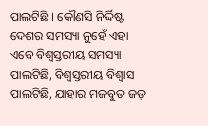ପାଲଟିଛି । କୌଣସି ନିର୍ଦ୍ଦିଷ୍ଟ ଦେଶର ସମସ୍ୟା ନୁହେଁ ଏହା ଏବେ ବିଶ୍ୱସ୍ତରୀୟ ସମସ୍ୟା ପାଲଟିଛି, ବିଶ୍ୱସ୍ତରୀୟ ବିଶ୍ୱାସ ପାଲଟିଛି, ଯାହାର ମଜବୁତ ଜଡ଼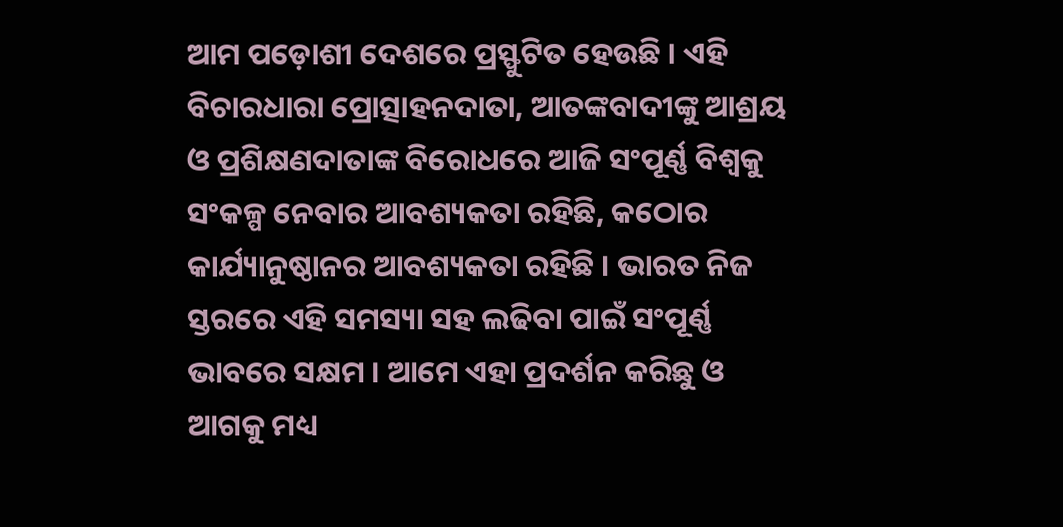ଆମ ପଡ଼ୋଶୀ ଦେଶରେ ପ୍ରସ୍ଫୁଟିତ ହେଉଛି । ଏହି ବିଚାରଧାରା ପ୍ରୋତ୍ସାହନଦାତା, ଆତଙ୍କବାଦୀଙ୍କୁ ଆଶ୍ରୟ ଓ ପ୍ରଶିକ୍ଷଣଦାତାଙ୍କ ବିରୋଧରେ ଆଜି ସଂପୂର୍ଣ୍ଣ ବିଶ୍ୱକୁ ସଂକଳ୍ପ ନେବାର ଆବଶ୍ୟକତା ରହିଛି, କଠୋର କାର୍ଯ୍ୟାନୁଷ୍ଠାନର ଆବଶ୍ୟକତା ରହିଛି । ଭାରତ ନିଜ ସ୍ତରରେ ଏହି ସମସ୍ୟା ସହ ଲଢିବା ପାଇଁ ସଂପୂର୍ଣ୍ଣ ଭାବରେ ସକ୍ଷମ । ଆମେ ଏହା ପ୍ରଦର୍ଶନ କରିଛୁ ଓ ଆଗକୁ ମଧ୍ୟ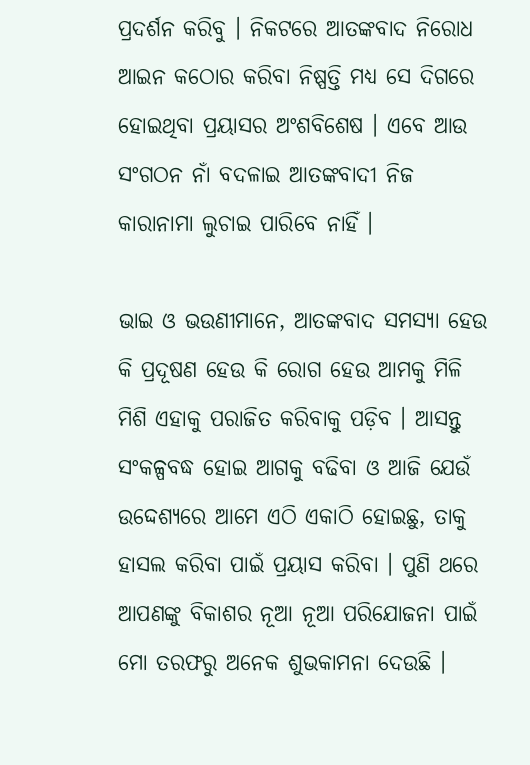ପ୍ରଦର୍ଶନ କରିବୁ । ନିକଟରେ ଆତଙ୍କବାଦ ନିରୋଧ ଆଇନ କଠୋର କରିବା ନିଷ୍ପତ୍ତି ମଧ୍ୟ ସେ ଦିଗରେ ହୋଇଥିବା ପ୍ରୟାସର ଅଂଶବିଶେଷ । ଏବେ ଆଉ ସଂଗଠନ ନାଁ ବଦଳାଇ ଆତଙ୍କବାଦୀ ନିଜ କାରାନାମା ଲୁଚାଇ ପାରିବେ ନାହିଁ ।

ଭାଇ ଓ ଭଉଣୀମାନେ, ଆତଙ୍କବାଦ ସମସ୍ୟା ହେଉ କି ପ୍ରଦୂଷଣ ହେଉ କି ରୋଗ ହେଉ ଆମକୁ ମିଳି ମିଶି ଏହାକୁ ପରାଜିତ କରିବାକୁ ପଡ଼ିବ । ଆସନ୍ତୁ ସଂକଳ୍ପବଦ୍ଧ ହୋଇ ଆଗକୁ ବଢିବା ଓ ଆଜି ଯେଉଁ ଉଦ୍ଦେଶ୍ୟରେ ଆମେ ଏଠି ଏକାଠି ହୋଇଛୁ, ତାକୁ ହାସଲ କରିବା ପାଇଁ ପ୍ରୟାସ କରିବା । ପୁଣି ଥରେ ଆପଣଙ୍କୁ ବିକାଶର ନୂଆ ନୂଆ ପରିଯୋଜନା ପାଇଁ ମୋ ତରଫରୁ ଅନେକ ଶୁଭକାମନା ଦେଉଛି ।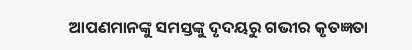ଆପଣମାନଙ୍କୁ ସମସ୍ତଙ୍କୁ ଦୃଦୟରୁ ଗଭୀର କୃତଜ୍ଞତା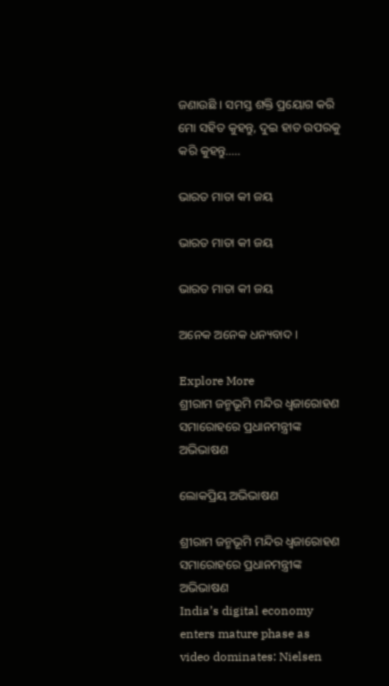ଜଣାଉଛି । ସମସ୍ତ ଶକ୍ତି ପ୍ରୟୋଗ କରି ମୋ ସହିତ କୁହନ୍ତୁ, ଦୁଇ ହାତ ଉପରକୁ କରି କୁହନ୍ତୁ…..

ଭାରତ ମାତା କୀ ଜୟ

ଭାରତ ମାତା କୀ ଜୟ

ଭାରତ ମାତା କୀ ଜୟ

ଅନେକ ଅନେକ ଧନ୍ୟବାଦ ।

Explore More
ଶ୍ରୀରାମ ଜନ୍ମଭୂମି ମନ୍ଦିର ଧ୍ଵଜାରୋହଣ ସମାରୋହରେ ପ୍ରଧାନମନ୍ତ୍ରୀଙ୍କ ଅଭିଭାଷଣ

ଲୋକପ୍ରିୟ ଅଭିଭାଷଣ

ଶ୍ରୀରାମ ଜନ୍ମଭୂମି ମନ୍ଦିର ଧ୍ଵଜାରୋହଣ ସମାରୋହରେ ପ୍ରଧାନମନ୍ତ୍ରୀଙ୍କ ଅଭିଭାଷଣ
India’s digital economy enters mature phase as video dominates: Nielsen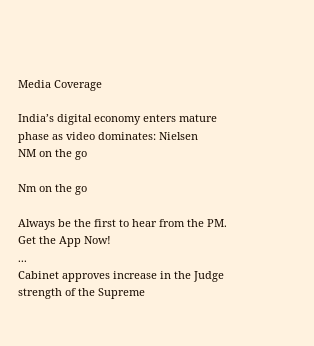Media Coverage

India’s digital economy enters mature phase as video dominates: Nielsen
NM on the go

Nm on the go

Always be the first to hear from the PM. Get the App Now!
...
Cabinet approves increase in the Judge strength of the Supreme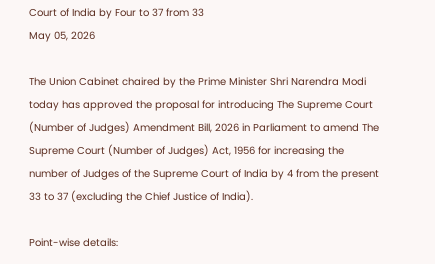Court of India by Four to 37 from 33
May 05, 2026

The Union Cabinet chaired by the Prime Minister Shri Narendra Modi today has approved the proposal for introducing The Supreme Court (Number of Judges) Amendment Bill, 2026 in Parliament to amend The Supreme Court (Number of Judges) Act, 1956 for increasing the number of Judges of the Supreme Court of India by 4 from the present 33 to 37 (excluding the Chief Justice of India).

Point-wise details: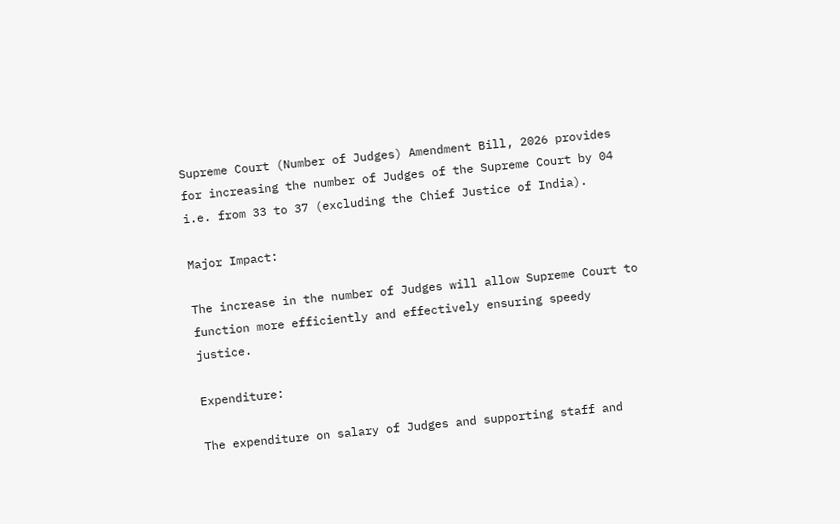Supreme Court (Number of Judges) Amendment Bill, 2026 provides for increasing the number of Judges of the Supreme Court by 04 i.e. from 33 to 37 (excluding the Chief Justice of India).

Major Impact:

The increase in the number of Judges will allow Supreme Court to function more efficiently and effectively ensuring speedy justice.

Expenditure:

The expenditure on salary of Judges and supporting staff and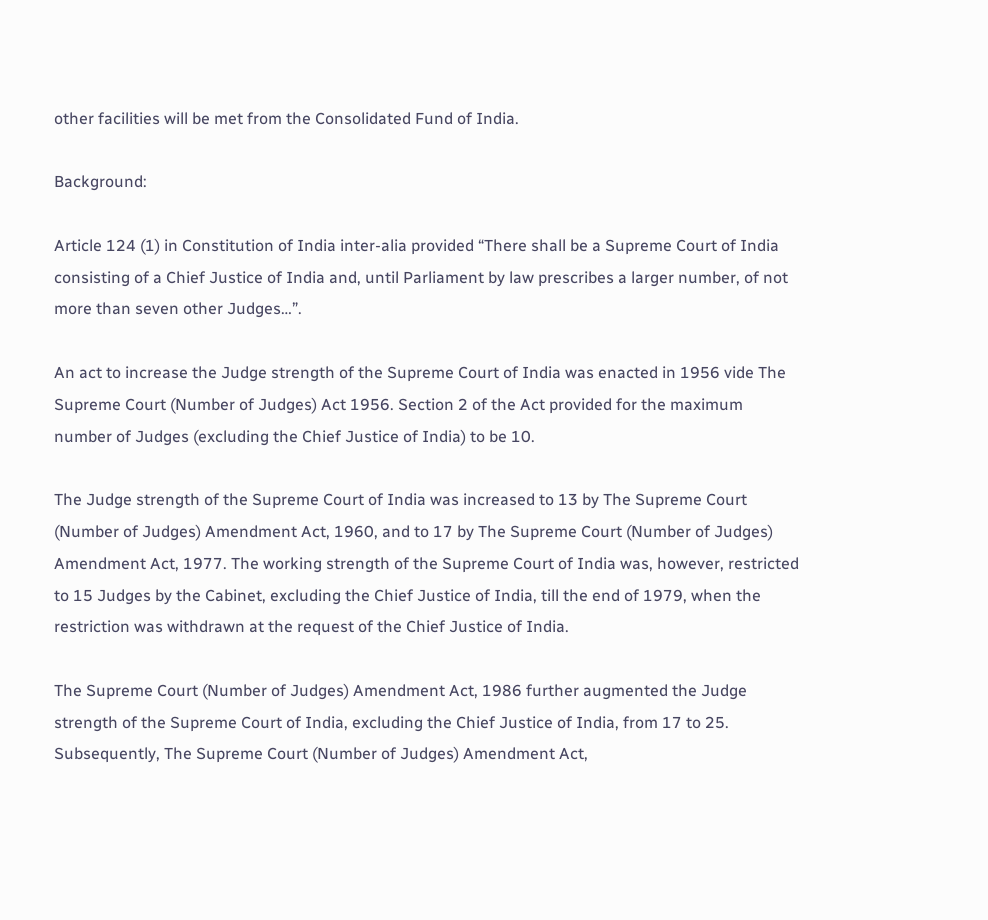other facilities will be met from the Consolidated Fund of India.

Background:

Article 124 (1) in Constitution of India inter-alia provided “There shall be a Supreme Court of India consisting of a Chief Justice of India and, until Parliament by law prescribes a larger number, of not more than seven other Judges…”.

An act to increase the Judge strength of the Supreme Court of India was enacted in 1956 vide The Supreme Court (Number of Judges) Act 1956. Section 2 of the Act provided for the maximum number of Judges (excluding the Chief Justice of India) to be 10.

The Judge strength of the Supreme Court of India was increased to 13 by The Supreme Court (Number of Judges) Amendment Act, 1960, and to 17 by The Supreme Court (Number of Judges) Amendment Act, 1977. The working strength of the Supreme Court of India was, however, restricted to 15 Judges by the Cabinet, excluding the Chief Justice of India, till the end of 1979, when the restriction was withdrawn at the request of the Chief Justice of India.

The Supreme Court (Number of Judges) Amendment Act, 1986 further augmented the Judge strength of the Supreme Court of India, excluding the Chief Justice of India, from 17 to 25. Subsequently, The Supreme Court (Number of Judges) Amendment Act,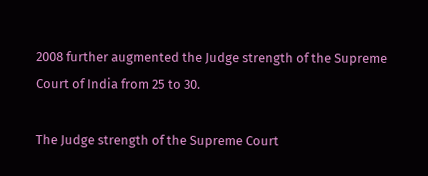2008 further augmented the Judge strength of the Supreme Court of India from 25 to 30.

The Judge strength of the Supreme Court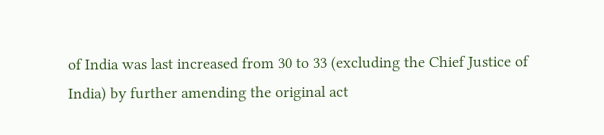of India was last increased from 30 to 33 (excluding the Chief Justice of India) by further amending the original act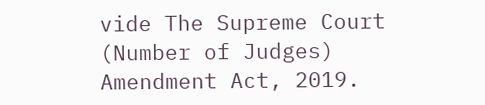vide The Supreme Court (Number of Judges) Amendment Act, 2019.